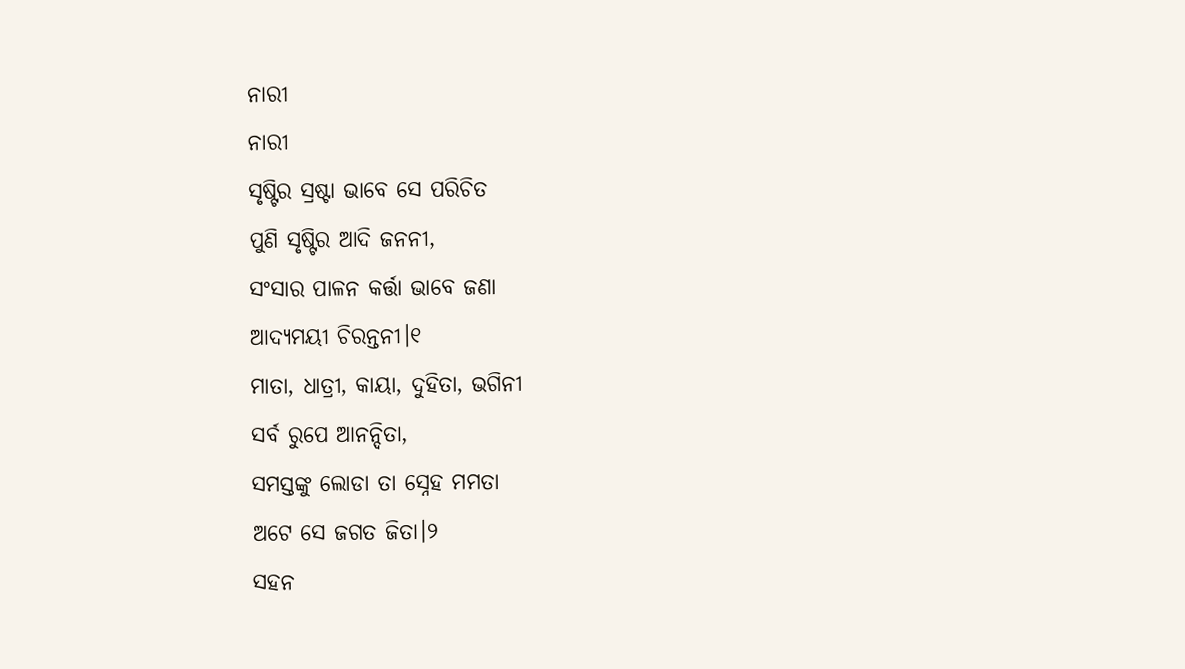ନାରୀ
ନାରୀ
ସୃଷ୍ଟିର ସ୍ରଷ୍ଟା ଭାବେ ସେ ପରିଚିତ
ପୁଣି ସୃଷ୍ଟିର ଆଦି ଜନନୀ,
ସଂସାର ପାଳନ କର୍ତ୍ତା ଭାବେ ଜଣା
ଆଦ୍ୟମୟୀ ଚିରନ୍ତନୀ।୧
ମାତା, ଧାତ୍ରୀ, କାୟା, ଦୁହିତା, ଭଗିନୀ
ସର୍ବ ରୁପେ ଆନନ୍ଦିତା,
ସମସ୍ତଙ୍କୁ ଲୋଡା ତା ସ୍ନେହ ମମତା
ଅଟେ ସେ ଜଗତ ଜିତା।୨
ସହନ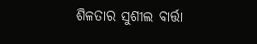ଶିଳତାର ସୁଶୀଲ ବାର୍ତ୍ତା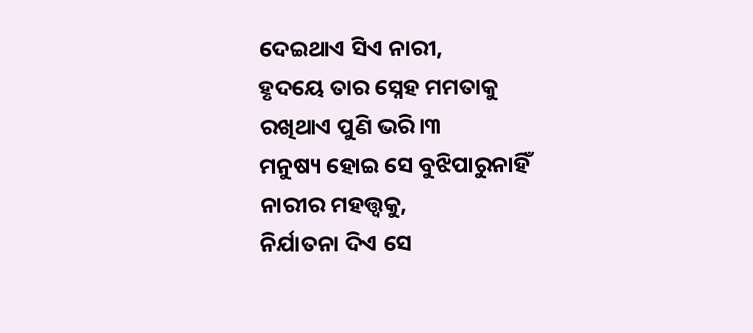ଦେଇଥାଏ ସିଏ ନାରୀ,
ହୃଦୟେ ତାର ସ୍ନେହ ମମତାକୁ
ରଖିଥାଏ ପୁଣି ଭରି।୩
ମନୁଷ୍ୟ ହୋଇ ସେ ବୁଝିପାରୁନାହିଁ
ନାରୀର ମହତ୍ତ୍ଵକୁ,
ନିର୍ଯାତନା ଦିଏ ସେ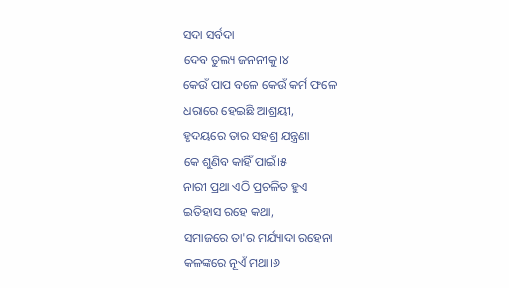ସଦା ସର୍ବଦା
ଦେବ ତୁଲ୍ୟ ଜନନୀକୁ।୪
କେଉଁ ପାପ ବଳେ କେଉଁ କର୍ମ ଫଳେ
ଧରାରେ ହେଇଛି ଆଶ୍ରୟୀ,
ହୃଦୟରେ ତାର ସହଶ୍ର ଯନ୍ତ୍ରଣା
କେ ଶୁଣିବ କାହିଁ ପାଇଁ।୫
ନାରୀ ପ୍ରଥା ଏଠି ପ୍ରଚଳିତ ହୁଏ
ଇତିହାସ ରହେ କଥା,
ସମାଜରେ ତା'ର ମର୍ଯ୍ୟାଦା ରହେନା
କଳଙ୍କରେ ନୂଏଁ ମଥା।୬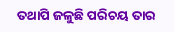ତଥାପି ଜଳୁଛି ପରିଚୟ ତାର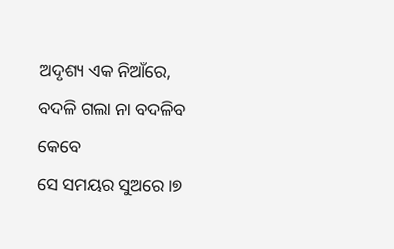ଅଦୃଶ୍ୟ ଏକ ନିଆଁରେ,
ବଦଳି ଗଲା ନା ବଦଳିବ କେବେ
ସେ ସମୟର ସୁଅରେ ।୭